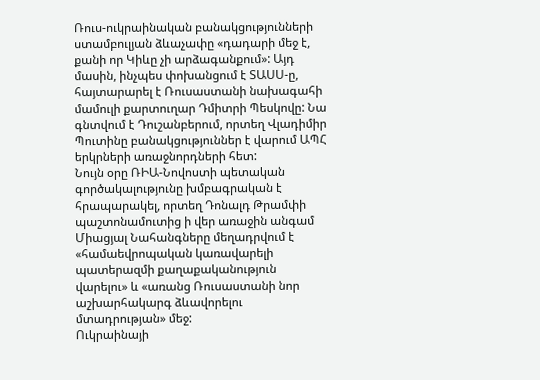Ռուս-ուկրաինական բանակցությունների ստամբուլյան ձևաչափը «դադարի մեջ է, քանի որ Կիևը չի արձագանքում»: Այդ մասին, ինչպես փոխանցում է ՏԱՍՍ-ը, հայտարարել է Ռուսաստանի նախագահի մամուլի քարտուղար Դմիտրի Պեսկովը: Նա գնտվում է Դուշանբերում, որտեղ Վլադիմիր Պուտինը բանակցություններ է վարում ԱՊՀ երկրների առաջնորդների հետ:
Նույն օրը ՌԻԱ-Նովոստի պետական գործակալությունը խմբագրական է հրապարակել, որտեղ Դոնալդ Թրամփի պաշտոնամուտից ի վեր առաջին անգամ Միացյալ Նահանգները մեղադրվում է «համաեվրոպական կառավարելի պատերազմի քաղաքականություն վարելու» և «առանց Ռուսաստանի նոր աշխարհակարգ ձևավորելու մտադրության» մեջ:
Ուկրաինայի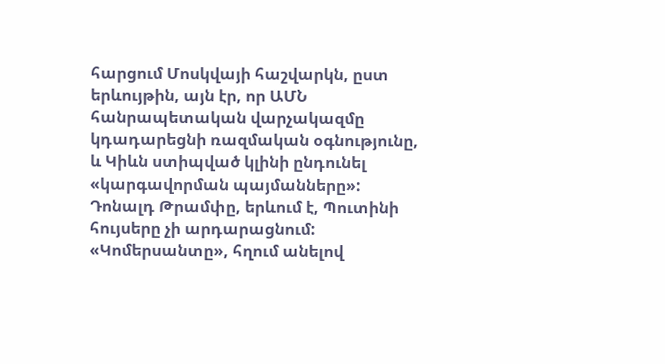հարցում Մոսկվայի հաշվարկն, ըստ երևույթին, այն էր, որ ԱՄՆ հանրապետական վարչակազմը կդադարեցնի ռազմական օգնությունը, և Կիևն ստիպված կլինի ընդունել «կարգավորման պայմանները»: Դոնալդ Թրամփը, երևում է, Պուտինի հույսերը չի արդարացնում:
«Կոմերսանտը», հղում անելով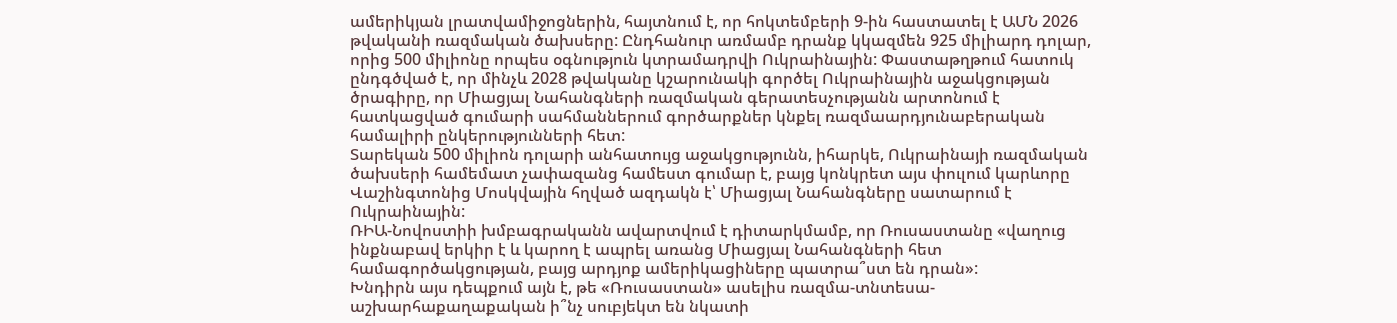ամերիկյան լրատվամիջոցներին, հայտնում է, որ հոկտեմբերի 9-ին հաստատել է ԱՄՆ 2026 թվականի ռազմական ծախսերը: Ընդհանուր առմամբ դրանք կկազմեն 925 միլիարդ դոլար, որից 500 միլիոնը որպես օգնություն կտրամադրվի Ուկրաինային: Փաստաթղթում հատուկ ընդգծված է, որ մինչև 2028 թվականը կշարունակի գործել Ուկրաինային աջակցության ծրագիրը, որ Միացյալ Նահանգների ռազմական գերատեսչությանն արտոնում է հատկացված գումարի սահմաններում գործարքներ կնքել ռազմաարդյունաբերական համալիրի ընկերությունների հետ:
Տարեկան 500 միլիոն դոլարի անհատույց աջակցությունն, իհարկե, Ուկրաինայի ռազմական ծախսերի համեմատ չափազանց համեստ գումար է, բայց կոնկրետ այս փուլում կարևորը Վաշինգտոնից Մոսկվային հղված ազդակն է՝ Միացյալ Նահանգները սատարում է Ուկրաինային:
ՌԻԱ-Նովոստիի խմբագրականն ավարտվում է դիտարկմամբ, որ Ռուսաստանը «վաղուց ինքնաբավ երկիր է և կարող է ապրել առանց Միացյալ Նահանգների հետ համագործակցության, բայց արդյոք ամերիկացիները պատրա՞ստ են դրան»:
Խնդիրն այս դեպքում այն է, թե «Ռուսաստան» ասելիս ռազմա-տնտեսա-աշխարհաքաղաքական ի՞նչ սուբյեկտ են նկատի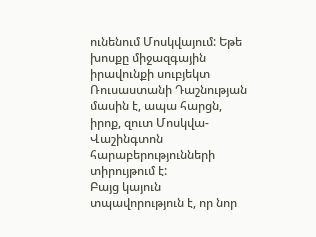ունենում Մոսկվայում: Եթե խոսքը միջազգային իրավունքի սուբյեկտ Ռուսաստանի Դաշնության մասին է, ապա հարցն, իրոք, զուտ Մոսկվա-Վաշինգտոն հարաբերությունների տիրույթում է:
Բայց կայուն տպավորություն է, որ նոր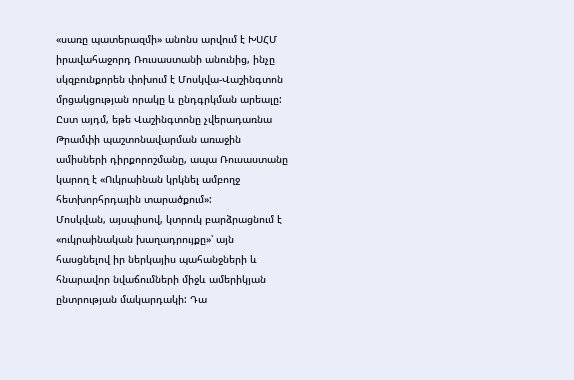«սառը պատերազմի» անոնս արվում է ԽՍՀՄ իրավահաջորդ Ռուսաստանի անունից, ինչը սկզբունքորեն փոխում է Մոսկվա-Վաշինգտոն մրցակցության որակը և ընդգրկման արեալը: Ըստ այդմ, եթե Վաշինգտոնը չվերադառնա Թրամփի պաշտոնավարման առաջին ամիսների դիրքորոշմանը, ապա Ռուսաստանը կարող է «Ուկրաինան կրկնել ամբողջ հետխորհրդային տարածքում»:
Մոսկվան, այսպիսով, կտրուկ բարձրացնում է «ուկրաինական խաղադրույքը»՝ այն հասցնելով իր ներկայիս պահանջների և հնարավոր նվաճումների միջև ամերիկյան ընտրության մակարդակի: Դա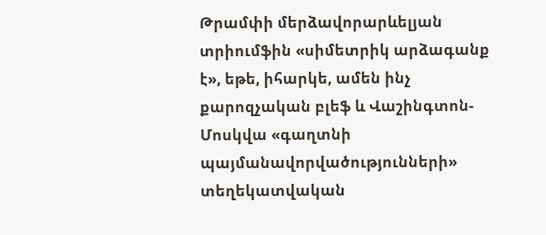Թրամփի մերձավորարևելյան տրիումֆին «սիմետրիկ արձագանք է», եթե, իհարկե, ամեն ինչ քարոզչական բլեֆ և Վաշինգտոն-Մոսկվա «գաղտնի պայմանավորվածությունների» տեղեկատվական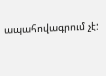ապահովագրում չէ: